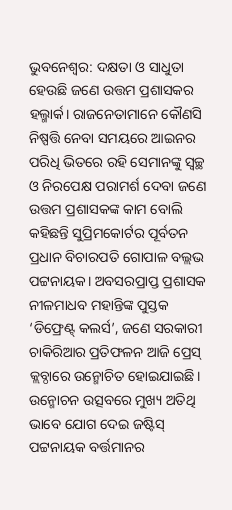ଭୁବନେଶ୍ବର: ଦକ୍ଷତା ଓ ସାଧୁତା ହେଉଛି ଜଣେ ଉତ୍ତମ ପ୍ରଶାସକର ହଲ୍ମାର୍କ। ରାଜନେତାମାନେ କୌଣସି ନିଷ୍ପତ୍ତି ନେବା ସମୟରେ ଆଇନର ପରିଧି ଭିତରେ ରହି ସେମାନଙ୍କୁ ସ୍ବଚ୍ଛ ଓ ନିରପେକ୍ଷ ପରାମର୍ଶ ଦେବା ଜଣେ ଉତ୍ତମ ପ୍ରଶାସକଙ୍କ କାମ ବୋଲି କହିଛନ୍ତି ସୁପ୍ରିମକୋର୍ଟର ପୂର୍ବତନ ପ୍ରଧାନ ବିଚାରପତି ଗୋପାଳ ବଲ୍ଲଭ ପଟ୍ଟନାୟକ। ଅବସରପ୍ରାପ୍ତ ପ୍ରଶାସକ ନୀଳମାଧବ ମହାନ୍ତିଙ୍କ ପୁସ୍ତକ ‘ଡିଫ୍ରେଣ୍ଟ୍ କଲର୍ସ’, ଜଣେ ସରକାରୀ ଚାକିରିଆର ପ୍ରତିଫଳନ ଆଜି ପ୍ରେସ୍ କ୍ଲବ୍ଠାରେ ଉନ୍ମୋଚିତ ହୋଇଯାଇଛି। ଉନ୍ମୋଚନ ଉତ୍ସବରେ ମୁଖ୍ୟ ଅତିଥି ଭାବେ ଯୋଗ ଦେଇ ଜଷ୍ଟିସ୍ ପଟ୍ଟନାୟକ ବର୍ତ୍ତମାନର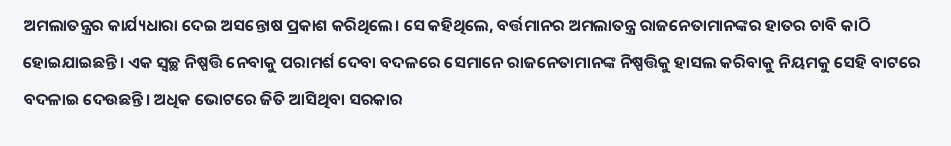ଅମଲାତନ୍ତ୍ରର କାର୍ଯ୍ୟଧାରା ଦେଇ ଅସନ୍ତୋଷ ପ୍ରକାଶ କରିଥିଲେ। ସେ କହିଥିଲେ, ବର୍ତ୍ତମାନର ଅମଲାତନ୍ତ୍ର ରାଜନେତାମାନଙ୍କର ହାତର ଚାବି କାଠି ହୋଇଯାଇଛନ୍ତି। ଏକ ସ୍ବଚ୍ଛ ନିଷ୍ପତ୍ତି ନେବାକୁ ପରାମର୍ଶ ଦେବା ବଦଳରେ ସେମାନେ ରାଜନେତାମାନଙ୍କ ନିଷ୍ପତ୍ତିକୁ ହାସଲ କରିବାକୁ ନିୟମକୁ ସେହି ବାଟରେ ବଦଳାଇ ଦେଉଛନ୍ତି। ଅଧିକ ଭୋଟରେ ଜିତି ଆସିଥିବା ସରକାର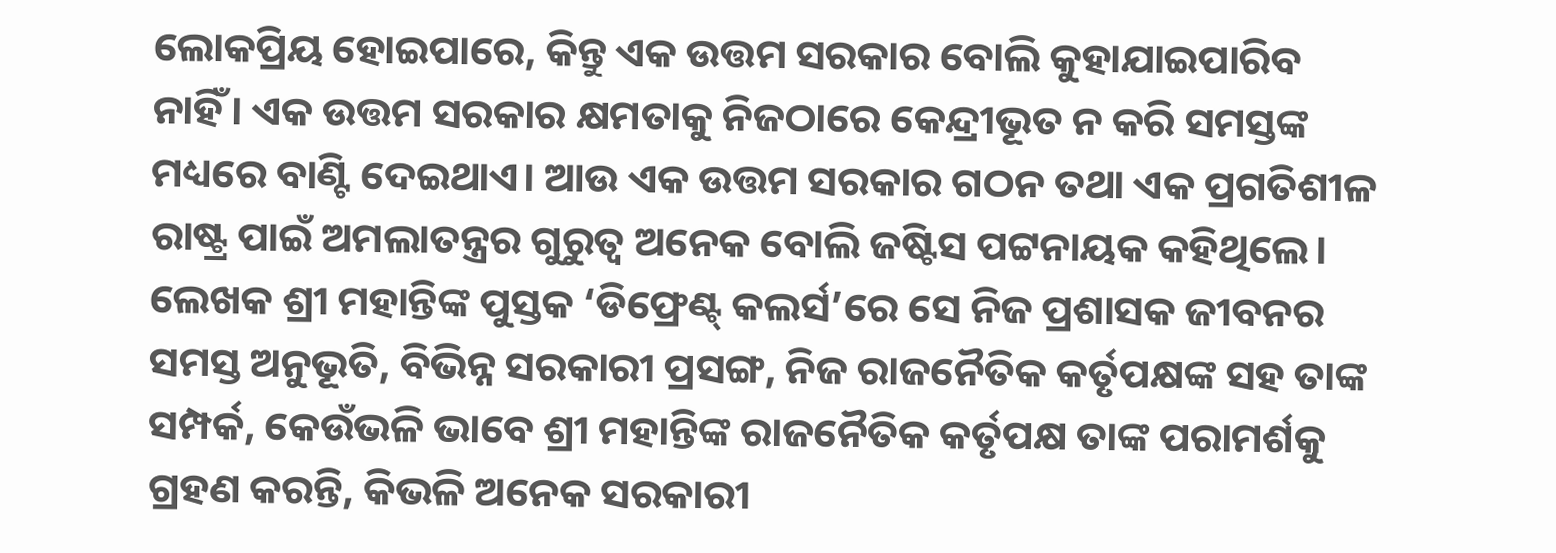ଲୋକପ୍ରିୟ ହୋଇପାରେ, କିନ୍ତୁ ଏକ ଉତ୍ତମ ସରକାର ବୋଲି କୁହାଯାଇପାରିବ ନାହିଁ। ଏକ ଉତ୍ତମ ସରକାର କ୍ଷମତାକୁ ନିଜଠାରେ କେନ୍ଦ୍ରୀଭୂତ ନ କରି ସମସ୍ତଙ୍କ ମଧ୍ୟରେ ବାଣ୍ଟି ଦେଇଥାଏ। ଆଉ ଏକ ଉତ୍ତମ ସରକାର ଗଠନ ତଥା ଏକ ପ୍ରଗତିଶୀଳ ରାଷ୍ଟ୍ର ପାଇଁ ଅମଲାତନ୍ତ୍ରର ଗୁରୁତ୍ବ ଅନେକ ବୋଲି ଜଷ୍ଟିସ ପଟ୍ଟନାୟକ କହିଥିଲେ। ଲେଖକ ଶ୍ରୀ ମହାନ୍ତିଙ୍କ ପୁସ୍ତକ ‘ଡିଫ୍ରେଣ୍ଟ୍ କଲର୍ସ’ରେ ସେ ନିଜ ପ୍ରଶାସକ ଜୀବନର ସମସ୍ତ ଅନୁଭୂତି, ବିଭିନ୍ନ ସରକାରୀ ପ୍ରସଙ୍ଗ, ନିଜ ରାଜନୈତିକ କର୍ତୃପକ୍ଷଙ୍କ ସହ ତାଙ୍କ ସମ୍ପର୍କ, କେଉଁଭଳି ଭାବେ ଶ୍ରୀ ମହାନ୍ତିଙ୍କ ରାଜନୈତିକ କର୍ତୃପକ୍ଷ ତାଙ୍କ ପରାମର୍ଶକୁ ଗ୍ରହଣ କରନ୍ତି, କିଭଳି ଅନେକ ସରକାରୀ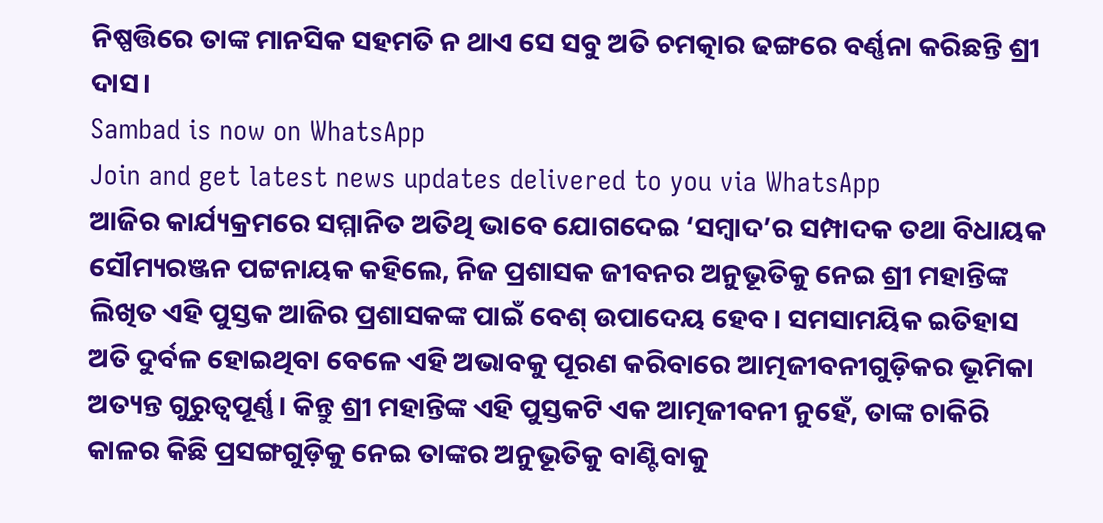ନିଷ୍ପତ୍ତିରେ ତାଙ୍କ ମାନସିକ ସହମତି ନ ଥାଏ ସେ ସବୁ ଅତି ଚମତ୍କାର ଢଙ୍ଗରେ ବର୍ଣ୍ଣନା କରିଛନ୍ତି ଶ୍ରୀ ଦାସ।
Sambad is now on WhatsApp
Join and get latest news updates delivered to you via WhatsApp
ଆଜିର କାର୍ଯ୍ୟକ୍ରମରେ ସମ୍ମାନିତ ଅତିଥି ଭାବେ ଯୋଗଦେଇ ‘ସମ୍ବାଦ’ର ସମ୍ପାଦକ ତଥା ବିଧାୟକ ସୌମ୍ୟରଞ୍ଜନ ପଟ୍ଟନାୟକ କହିଲେ, ନିଜ ପ୍ରଶାସକ ଜୀବନର ଅନୁଭୂତିକୁ ନେଇ ଶ୍ରୀ ମହାନ୍ତିଙ୍କ ଲିଖିତ ଏହି ପୁସ୍ତକ ଆଜିର ପ୍ରଶାସକଙ୍କ ପାଇଁ ବେଶ୍ ଉପାଦେୟ ହେବ। ସମସାମୟିକ ଇତିହାସ ଅତି ଦୁର୍ବଳ ହୋଇଥିବା ବେଳେ ଏହି ଅଭାବକୁ ପୂରଣ କରିବାରେ ଆତ୍ମଜୀବନୀଗୁଡ଼ିକର ଭୂମିକା ଅତ୍ୟନ୍ତ ଗୁରୁତ୍ବପୂର୍ଣ୍ଣ। କିନ୍ତୁ ଶ୍ରୀ ମହାନ୍ତିଙ୍କ ଏହି ପୁସ୍ତକଟି ଏକ ଆତ୍ମଜୀବନୀ ନୁହେଁ, ତାଙ୍କ ଚାକିରି କାଳର କିଛି ପ୍ରସଙ୍ଗଗୁଡ଼ିକୁ ନେଇ ତାଙ୍କର ଅନୁଭୂତିକୁ ବାଣ୍ଟିବାକୁ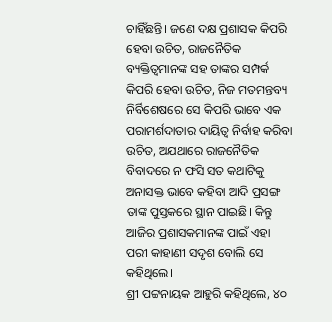ଚାହିଁଛନ୍ତି। ଜଣେ ଦକ୍ଷ ପ୍ରଶାସକ କିପରି ହେବା ଉଚିତ, ରାଜନୈତିକ ବ୍ୟକ୍ତିତ୍ବମାନଙ୍କ ସହ ତାଙ୍କର ସମ୍ପର୍କ କିପରି ହେବା ଉଚିତ, ନିଜ ମତମନ୍ତବ୍ୟ ନିର୍ବିଶେଷରେ ସେ କିପରି ଭାବେ ଏକ ପରାମର୍ଶଦାତାର ଦାୟିତ୍ବ ନିର୍ବାହ କରିବା ଉଚିତ, ଅଯଥାରେ ରାଜନୈତିକ ବିବାଦରେ ନ ଫସି ସତ କଥାଟିକୁ ଅନାସକ୍ତ ଭାବେ କହିବା ଆଦି ପ୍ରସଙ୍ଗ ତାଙ୍କ ପୁସ୍ତକରେ ସ୍ଥାନ ପାଇଛି। କିନ୍ତୁ ଆଜିର ପ୍ରଶାସକମାନଙ୍କ ପାଇଁ ଏହା ପରୀ କାହାଣୀ ସଦୃଶ ବୋଲି ସେ କହିଥିଲେ।
ଶ୍ରୀ ପଟ୍ଟନାୟକ ଆହୁରି କହିଥିଲେ, ୪୦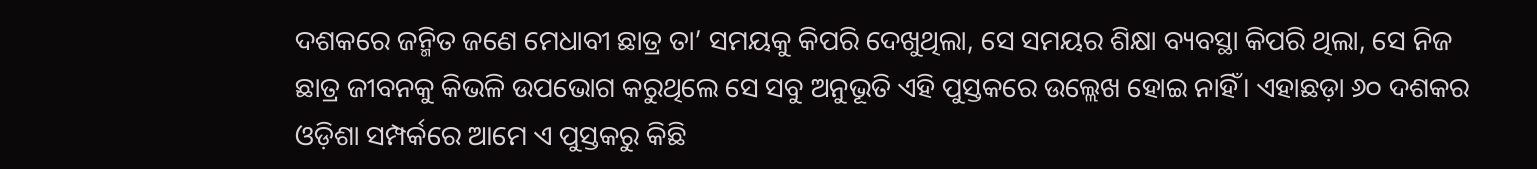ଦଶକରେ ଜନ୍ମିତ ଜଣେ ମେଧାବୀ ଛାତ୍ର ତା’ ସମୟକୁ କିପରି ଦେଖୁଥିଲା, ସେ ସମୟର ଶିକ୍ଷା ବ୍ୟବସ୍ଥା କିପରି ଥିଲା, ସେ ନିଜ ଛାତ୍ର ଜୀବନକୁ କିଭଳି ଉପଭୋଗ କରୁଥିଲେ ସେ ସବୁ ଅନୁଭୂତି ଏହି ପୁସ୍ତକରେ ଉଲ୍ଲେଖ ହୋଇ ନାହିଁ। ଏହାଛଡ଼ା ୬୦ ଦଶକର ଓଡ଼ିଶା ସମ୍ପର୍କରେ ଆମେ ଏ ପୁସ୍ତକରୁ କିଛି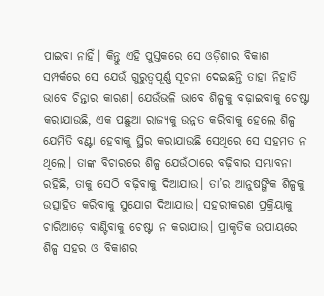ପାଇବା ନାହିଁ। କିନ୍ତୁ ଏହି ପୁସ୍ତକରେ ସେ ଓଡ଼ିଶାର ବିକାଶ ସମ୍ପର୍କରେ ସେ ଯେଉଁ ଗୁରୁତ୍ବପୂର୍ଣ୍ଣ ସୂଚନା ଦେଇଛନ୍ତି ତାହା ନିହାତି ଭାବେ ଚିନ୍ତାର କାରଣ। ଯେଉଁଭଳି ଭାବେ ଶିଳ୍ପକୁ ବଢ଼ାଇବାକୁ ଚେଷ୍ଟା କରାଯାଉଛି, ଏକ ପଛୁଆ ରାଜ୍ୟକୁ ଉନ୍ନତ କରିବାକୁ ହେଲେ ଶିଳ୍ପ ଯେମିତି ବଣ୍ଟା ହେବାକୁ ସ୍ଥିର କରାଯାଉଛି ସେଥିରେ ସେ ସହମତ ନ ଥିଲେ। ତାଙ୍କ ବିଚାରରେ ଶିଳ୍ପ ଯେଉଁଠାରେ ବଢ଼ିବାର ସମ୍ଭାବନା ରହିଛି, ତାକୁ ସେଠି ବଢ଼ିବାକୁ ଦିଆଯାଉ। ତା’ର ଆନୁଷଙ୍ଗିକ ଶିଳ୍ପକୁ ଉତ୍ସାହିତ କରିବାକୁ ସୁଯୋଗ ଦିଆଯାଉ। ସହରୀକରଣ ପ୍ରକ୍ରିୟାକୁ ଚାରିଆଡ଼େ ବାଣ୍ଟିବାକୁ ଚେଷ୍ଟା ନ କରାଯାଉ। ପ୍ରାକୃତିକ ଉପାୟରେ ଶିଳ୍ପ ସହର ଓ ବିକାଶର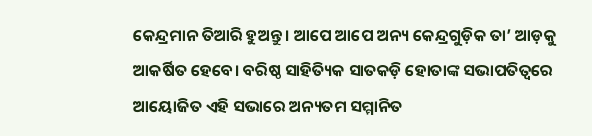କେନ୍ଦ୍ରମାନ ତିଆରି ହୁଅନ୍ତୁ। ଆପେ ଆପେ ଅନ୍ୟ କେନ୍ଦ୍ରଗୁଡ଼ିକ ତା’ ଆଡ଼କୁ ଆକର୍ଷିତ ହେବେ। ବରିଷ୍ଠ ସାହିତ୍ୟିକ ସାତକଡ଼ି ହୋତାଙ୍କ ସଭାପତିତ୍ବରେ ଆୟୋଜିତ ଏହି ସଭାରେ ଅନ୍ୟତମ ସମ୍ମାନିତ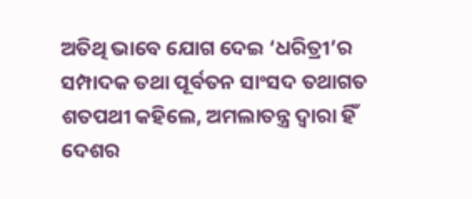ଅତିଥି ଭାବେ ଯୋଗ ଦେଇ ‘ଧରିତ୍ରୀ’ର ସମ୍ପାଦକ ତଥା ପୂର୍ବତନ ସାଂସଦ ତଥାଗତ ଶତପଥୀ କହିଲେ, ଅମଲାତନ୍ତ୍ର ଦ୍ବାରା ହିଁ ଦେଶର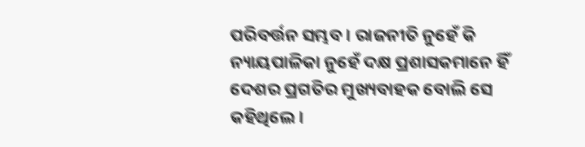ପରିବର୍ତ୍ତନ ସମ୍ଭବ। ରାଜନୀତି ନୁହେଁ କି ନ୍ୟାୟପାଳିକା ନୁହେଁ ଦକ୍ଷ ପ୍ରଶାସକମାନେ ହିଁ ଦେଶର ପ୍ରଗତିର ମୁଖ୍ୟବାହକ ବୋଲି ସେ କହିଥିଲେ।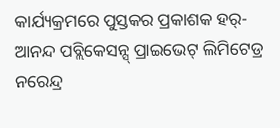କାର୍ଯ୍ୟକ୍ରମରେ ପୁସ୍ତକର ପ୍ରକାଶକ ହର୍-ଆନନ୍ଦ ପବ୍ଲିକେସନ୍ସ୍ ପ୍ରାଇଭେଟ୍ ଲିମିଟେଡ୍ର ନରେନ୍ଦ୍ର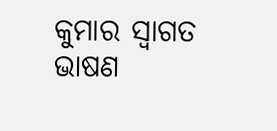କୁମାର ସ୍ବାଗତ ଭାଷଣ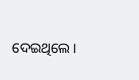ଦେଇଥିଲେ।